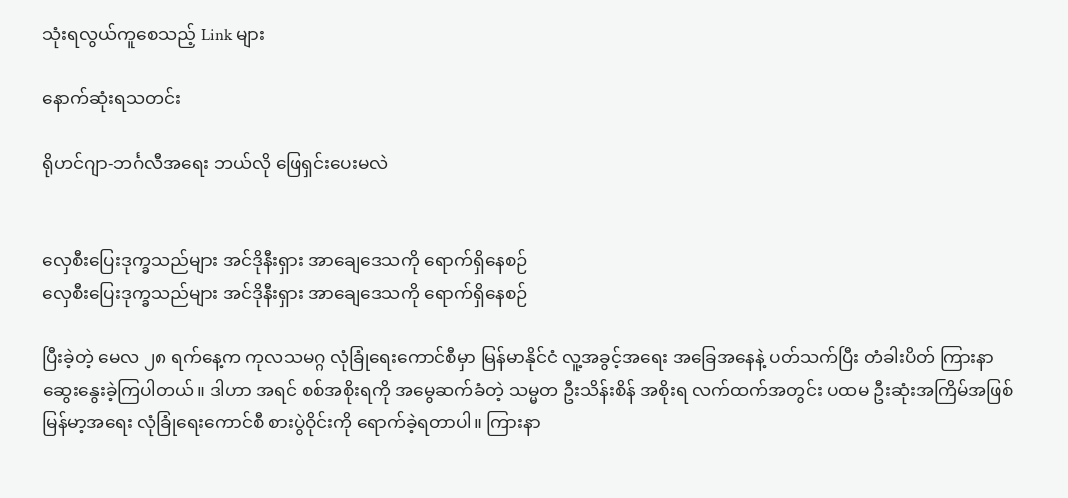သုံးရလွယ်ကူစေသည့် Link များ

နောက်ဆုံးရသတင်း

ရိုဟင်ဂျာ-ဘင်္ဂလီအရေး ဘယ်လို ဖြေရှင်းပေးမလဲ


လှေစီးပြေးဒုက္ခသည်များ အင်ဒိုနီးရှား အာချေဒေသကို ရောက်ရှိနေစဉ်
လှေစီးပြေးဒုက္ခသည်များ အင်ဒိုနီးရှား အာချေဒေသကို ရောက်ရှိနေစဉ်

ပြီးခဲ့တဲ့ မေလ ၂၈ ရက်နေ့က ကုလသမဂ္ဂ လုံခြုံရေးကောင်စီမှာ မြန်မာနိုင်ငံ လူ့အခွင့်အရေး အခြေအနေနဲ့ ပတ်သက်ပြီး တံခါးပိတ် ကြားနာ ဆွေးနွေးခဲ့ကြပါတယ်။ ဒါဟာ အရင် စစ်အစိုးရကို အမွေဆက်ခံတဲ့ သမ္မတ ဦးသိန်းစိန် အစိုးရ လက်ထက်အတွင်း ပထမ ဦးဆုံးအကြိမ်အဖြစ် မြန်မာ့အရေး လုံခြုံရေးကောင်စီ စားပွဲဝိုင်းကို ရောက်ခဲ့ရတာပါ။ ကြားနာ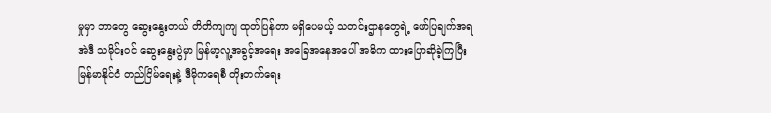မှုမှာ ဘာတွေ ဆွေးနွေးတယ် တိတိကျကျ ထုတ်ပြန်တာ မရှိပေမယ့် သတင်းဌာနတွေရဲ့ ဖော်ပြချက်အရ အဲဒီ သမိုင်းဝင် ဆွေးနွေးပွဲမှာ မြန်မာ့လူ့အခွင့်အရေး အခြေအနေအပေါ် အဓိက ထားပြောဆိုခဲ့ကြပြီး မြန်မာနိုင်ငံ တည်ငြိမ်ရေးနဲ့ ဒီမိုကရေစီ တိုးတက်ရေး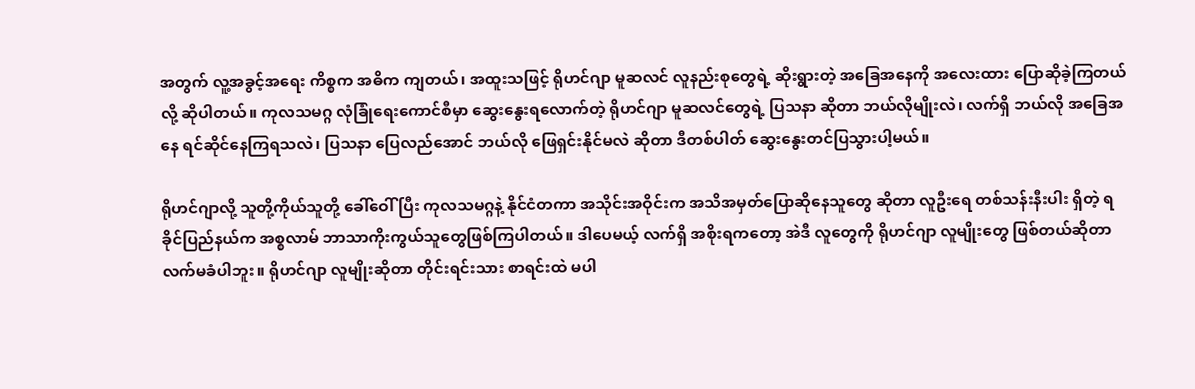အတွက် လူ့အခွင့်အရေး ကိစ္စက အဓိက ကျတယ်၊ အထူးသဖြင့် ရိုဟင်ဂျာ မူဆလင် လူနည်းစုတွေရဲ့ ဆိုးရွားတဲ့ အခြေအနေကို အလေးထား ပြောဆိုခဲ့ကြတယ်လို့ ဆိုပါတယ်။ ကုလသမဂ္ဂ လုံခြုံရေးကောင်စီမှာ ဆွေးနွေးရလောက်တဲ့ ရိုဟင်ဂျာ မူဆလင်တွေရဲ့ ပြသနာ ဆိုတာ ဘယ်လိုမျိုးလဲ၊ လက်ရှိ ဘယ်လို အခြေအနေ ရင်ဆိုင်နေကြရသလဲ၊ ပြသနာ ပြေလည်အောင် ဘယ်လို ဖြေရှင်းနိုင်မလဲ ဆိုတာ ဒီတစ်ပါတ် ဆွေးနွေးတင်ပြသွားပါ့မယ်။

ရိုဟင်ဂျာလို့ သူတို့ကိုယ်သူတို့ ခေါ်ဝေါ်ပြီး ကုလသမဂ္ဂနဲ့ နိုင်ငံတကာ အသိုင်းအဝိုင်းက အသိအမှတ်ပြောဆိုနေသူတွေ ဆိုတာ လူဦးရေ တစ်သန်းနီးပါး ရှိတဲ့ ရခိုင်ပြည်နယ်က အစ္စလာမ် ဘာသာကိုးကွယ်သူတွေဖြစ်ကြပါတယ်။ ဒါပေမယ့် လက်ရှိ အစိုးရကတော့ အဲဒီ လူတွေကို ရိုဟင်ဂျာ လူမျိုးတွေ ဖြစ်တယ်ဆိုတာ လက်မခံပါဘူး။ ရိုဟင်ဂျာ လူမျိုးဆိုတာ တိုင်းရင်းသား စာရင်းထဲ မပါ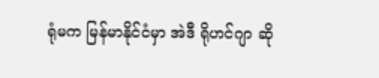ရုံမက မြန်မာနိုင်ငံမှာ အဲဒီ ရိုဟင်ဂျာ ဆို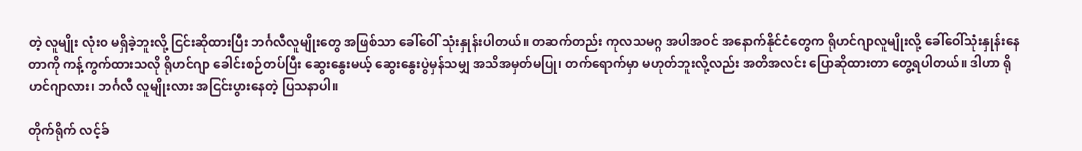တဲ့ လူမျိုး လုံး၀ မရှိခဲ့ဘူးလို့ ငြင်းဆိုထားပြီး ဘင်္ဂလီလူမျိုးတွေ အဖြစ်သာ ခေါ်ဝေါ် သုံးနှုန်းပါတယ်။ တဆက်တည်း ကုလသမဂ္ဂ အပါအဝင် အနောက်နိုင်ငံတွေက ရိုဟင်ဂျာလူမျိုးလို့ ခေါ်ဝေါ်သုံးနှုန်းနေတာကို ကန့်ကွက်ထားသလို ရိုဟင်ဂျာ ခေါင်းစဉ်တပ်ပြီး ဆွေးနွေးမယ့် ဆွေးနွေးပွဲမှန်သမျှ အသိအမှတ်မပြု၊ တက်ရောက်မှာ မဟုတ်ဘူးလို့လည်း အတိအလင်း ပြောဆိုထားတာ တွေ့ရပါတယ်။ ဒါဟာ ရိုဟင်ဂျာလား၊ ဘင်္ဂလီ လူမျိုးလား အငြင်းပွားနေတဲ့ ပြသနာပါ။

တိုက်ရိုက် လင့်ခ်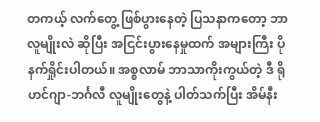တကယ့် လက်တွေ့ ဖြစ်ပွားနေတဲ့ ပြသနာကတော့ ဘာလူမျိုးလဲ ဆိုပြီး အငြင်းပွားနေမှုထက် အများကြီး ပို နက်ရှိုင်းပါတယ်။ အစ္စလာမ် ဘာသာကိုးကွယ်တဲ့ ဒီ ရိုဟင်ဂျာ-ဘင်္ဂလီ လူမျိုးတွေနဲ့ ပါတ်သက်ပြီး အိမ်နီး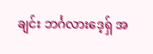ချင်း ဘင်္ဂလားဒေ့ရှ် အ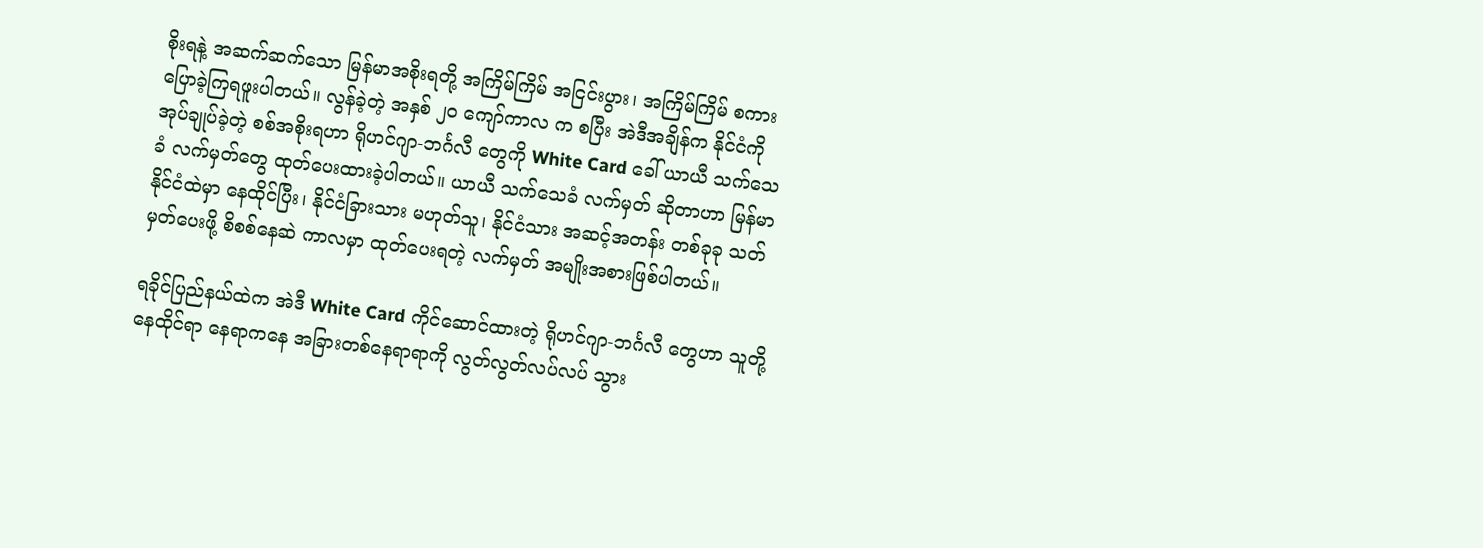စိုးရနဲ့ အဆက်ဆက်သော မြန်မာအစိုးရတို့ အကြိမ်ကြိမ် အငြင်းပွား၊ အကြိမ်ကြိမ် စကားပြောခဲ့ကြရဖူးပါတယ်။ လွန်ခဲ့တဲ့ အနှစ် ၂၀ ကျော်ကာလ က စပြီး အဲဒီအချိန်က နိုင်ငံကို အုပ်ချုပ်ခဲ့တဲ့ စစ်အစိုးရဟာ ရိုဟင်ဂျာ-ဘင်္ဂလီ တွေကို White Card ခေါ် ယာယီ သက်သေခံ လက်မှတ်တွေ ထုတ်ပေးထားခဲ့ပါတယ်။ ယာယီ သက်သေခံ လက်မှတ် ဆိုတာဟာ မြန်မာနိုင်ငံထဲမှာ နေထိုင်ပြီး၊ နိုင်ငံခြားသား မဟုတ်သူ၊ နိုင်ငံသား အဆင့်အတန်း တစ်ခုခု သတ်မှတ်ပေးဖို့ စိစစ်နေဆဲ ကာလမှာ ထုတ်ပေးရတဲ့ လက်မှတ် အမျိုးအစားဖြစ်ပါတယ်။

ရခိုင်ပြည်နယ်ထဲက အဲဒီ White Card ကိုင်ဆောင်ထားတဲ့ ရိုဟင်ဂျာ-ဘင်္ဂလီ တွေဟာ သူတို့ နေထိုင်ရာ နေရာကနေ အခြားတစ်နေရာရာကို လွတ်လွတ်လပ်လပ် သွား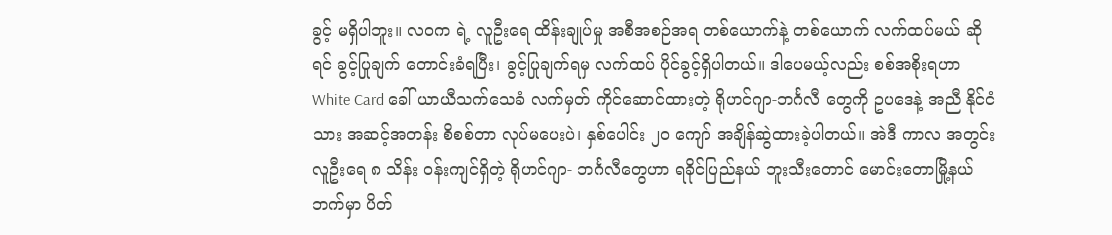ခွင့် မရှိပါဘူး။ လဝက ရဲ့ လူဦးရေ ထိန်းချုပ်မှု အစီအစဉ်အရ တစ်ယောက်နဲ့ တစ်ယောက် လက်ထပ်မယ် ဆိုရင် ခွင့်ပြုချက် တောင်းခံရပြီး၊ ခွင့်ပြုချက်ရမှ လက်ထပ် ပိုင်ခွင့်ရှိပါတယ်။ ဒါပေမယ့်လည်း စစ်အစိုးရဟာ White Card ခေါ် ယာယီသက်သေခံ လက်မှတ် ကိုင်ဆောင်ထားတဲ့ ရိုဟင်ဂျာ-ဘင်္ဂလီ တွေကို ဥပဒေနဲ့ အညီ နိုင်ငံသား အဆင့်အတန်း စိစစ်တာ လုပ်မပေးပဲ၊ နှစ်ပေါင်း ၂၀ ကျော် အချိန်ဆွဲထားခဲ့ပါတယ်။ အဲဒီ ကာလ အတွင်း လူဦးရေ ၈ သိန်း ဝန်းကျင်ရှိတဲ့ ရိုဟင်ဂျာ- ဘင်္ဂလီတွေဟာ ရခိုင်ပြည်နယ် ဘူးသီးတောင် မောင်းတောမြို့နယ်ဘက်မှာ ပိတ်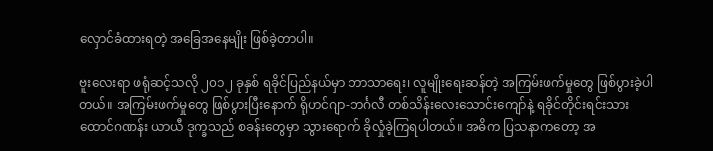လှောင်ခံထားရတဲ့ အခြေအနေမျိုး ဖြစ်ခဲ့တာပါ။

ဗူးလေးရာ ဖရုံဆင့်သလို ၂၀၁၂ ခုနှစ် ရခိုင်ပြည်နယ်မှာ ဘာသာရေး၊ လူမျိုးရေးဆန်တဲ့ အကြမ်းဖက်မှုတွေ ဖြစ်ပွားခဲ့ပါတယ်။ အကြမ်းဖက်မှုတွေ ဖြစ်ပွားပြီးနောက် ရိုဟင်ဂျာ-ဘင်္ဂလီ တစ်သိန်းလေးသောင်းကျော်နဲ့ ရခိုင်တိုင်းရင်းသား ထောင်ဂဏန်း ယာယီ ဒုက္ခသည် စခန်းတွေမှာ သွားရောက် ခိုလှုံခဲ့ကြရပါတယ်။ အဓိက ပြသနာကတော့ အ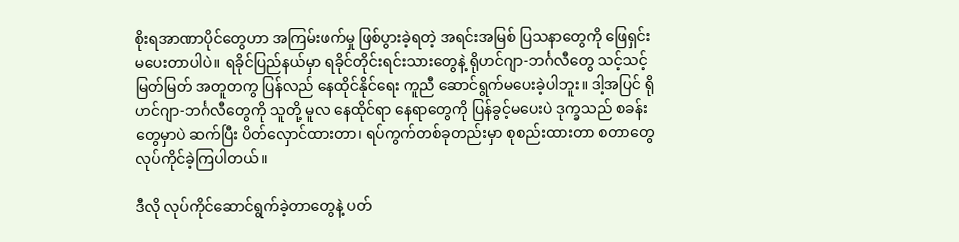စိုးရအာဏာပိုင်တွေဟာ အကြမ်းဖက်မှု ဖြစ်ပွားခဲ့ရတဲ့ အရင်းအမြစ် ပြသနာတွေကို ဖြေရှင်းမပေးတာပါပဲ။ ရခိုင်ပြည်နယ်မှာ ရခိုင်တိုင်းရင်းသားတွေနဲ့ ရိုဟင်ဂျာ-ဘင်္ဂလီတွေ သင့်သင့်မြတ်မြတ် အတူတကွ ပြန်လည် နေထိုင်နိုင်ရေး ကူညီ ဆောင်ရွက်မပေးခဲ့ပါဘူး။ ဒါ့အပြင် ရိုဟင်ဂျာ-ဘင်္ဂလီတွေကို သူတို့ မူလ နေထိုင်ရာ နေရာတွေကို ပြန်ခွင့်မပေးပဲ ဒုက္ခသည် စခန်းတွေမှာပဲ ဆက်ပြီး ပိတ်လှောင်ထားတာ၊ ရပ်ကွက်တစ်ခုတည်းမှာ စုစည်းထားတာ စတာတွေ လုပ်ကိုင်ခဲ့ကြပါတယ်။

ဒီလို လုပ်ကိုင်ဆောင်ရွက်ခဲ့တာတွေနဲ့ ပတ်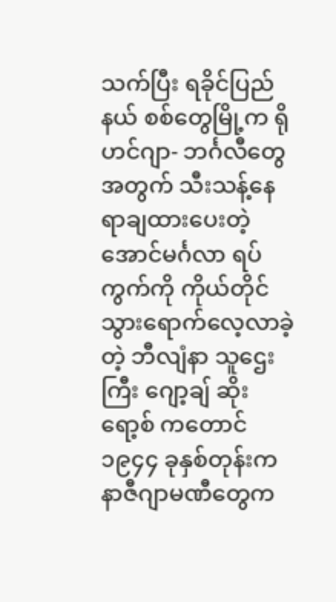သက်ပြီး ရခိုင်ပြည်နယ် စစ်တွေမြို့က ရိုဟင်ဂျာ- ဘင်္ဂလီတွေ အတွက် သီးသန့်နေရာချထားပေးတဲ့ အောင်မင်္ဂလာ ရပ်ကွက်ကို ကိုယ်တိုင် သွားရောက်လေ့လာခဲ့တဲ့ ဘီလျံနာ သူဌေးကြီး ဂျော့ချ် ဆိုးရော့စ် ကတောင် ၁၉၄၄ ခုနှစ်တုန်းက နာဇီဂျာမဏီတွေက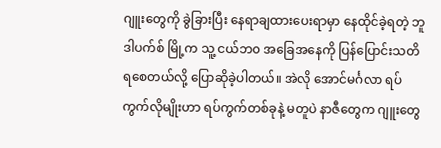ဂျူးတွေကို ခွဲခြားပြီး နေရာချထားပေးရာမှာ နေထိုင်ခဲ့ရတဲ့ ဘူဒါပက်စ် မြို့က သူ့ ငယ်ဘ၀ အခြေအနေကို ပြန်ပြောင်းသတိရစေတယ်လို့ ပြောဆိုခဲ့ပါတယ်။ အဲလို အောင်မင်္ဂလာ ရပ်ကွက်လိုမျိုးဟာ ရပ်ကွက်တစ်ခုနဲ့ မတူပဲ နာဇီတွေက ဂျူးတွေ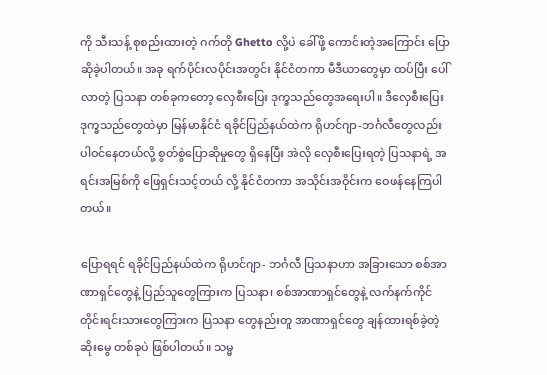ကို သီးသန့် စုစည်းထားတဲ့ ဂက်တို Ghetto လို့ပဲ ခေါ်ဖို့ ကောင်းတဲ့အကြောင်း ပြောဆိုခဲ့ပါတယ်။ အခု ရက်ပိုင်းလပိုင်းအတွင်း နိုင်ငံတကာ မီဒီယာတွေမှာ ထပ်ပြီး ပေါ်လာတဲ့ ပြသနာ တစ်ခုကတော့ လှေစီးပြေး ဒုက္ခသည်တွေအရေးပါ။ ဒီလှေစီးပြေး ဒုက္ခသည်တွေထဲမှာ မြန်မာနိုင်ငံ ရခိုင်ပြည်နယ်ထဲက ရိုဟင်ဂျာ-ဘင်္ဂလီတွေလည်း ပါဝင်နေတယ်လို့ စွတ်စွဲပြောဆိုမှုတွေ ရှိနေပြီး အဲလို လှေစီးပြေးရတဲ့ ပြသနာရဲ့ အရင်းအမြစ်ကို ဖြေရှင်းသင့်တယ် လို့ နိုင်ငံတကာ အသိုင်းအဝိုင်းက ဝေဖန်နေကြပါတယ်။

ပြောရရင် ရခိုင်ပြည်နယ်ထဲက ရိုဟင်ဂျာ- ဘင်္ဂလီ ပြသနာဟာ အခြားသော စစ်အာဏာရှင်တွေနဲ့ ပြည်သူတွေကြားက ပြသနာ၊ စစ်အာဏာရှင်တွေနဲ့ လက်နက်ကိုင် တိုင်းရင်းသားတွေကြားက ပြသနာ တွေနည်းတူ အာဏာရှင်တွေ ချန်ထားရစ်ခဲ့တဲ့ ဆိုးမွေ တစ်ခုပဲ ဖြစ်ပါတယ်။ သမ္မ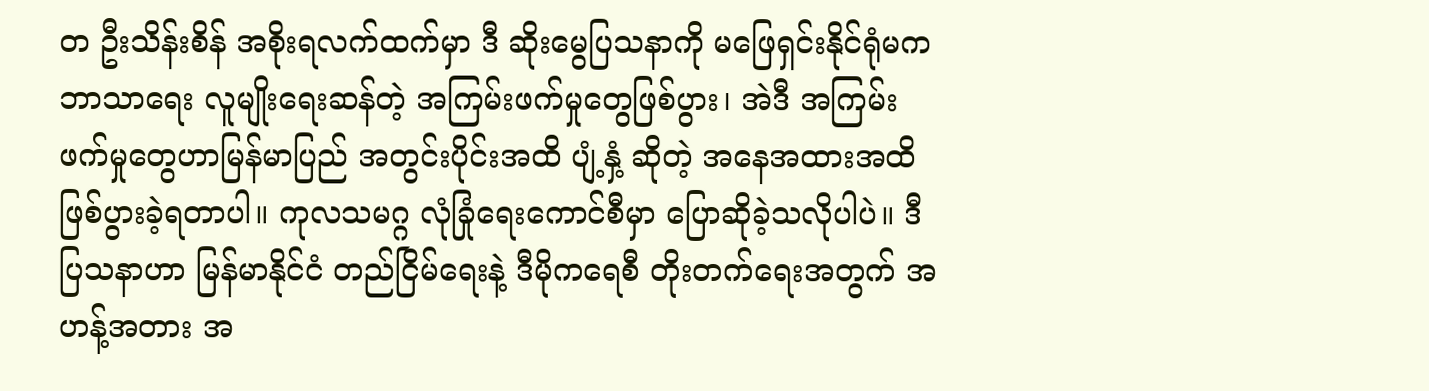တ ဦးသိန်းစိန် အစိုးရလက်ထက်မှာ ဒီ ဆိုးမွေပြသနာကို မဖြေရှင်းနိုင်ရုံမက ဘာသာရေး လူမျိုးရေးဆန်တဲ့ အကြမ်းဖက်မှုတွေဖြစ်ပွား၊ အဲဒီ အကြမ်းဖက်မှုတွေဟာမြန်မာပြည် အတွင်းပိုင်းအထိ ပျံ့နှံ့ ဆိုတဲ့ အနေအထားအထိ ဖြစ်ပွားခဲ့ရတာပါ။ ကုလသမဂ္ဂ လုံခြုံရေးကောင်စီမှာ ပြောဆိုခဲ့သလိုပါပဲ။ ဒီ ပြသနာဟာ မြန်မာနိုင်ငံ တည်ငြိမ်ရေးနဲ့ ဒီမိုကရေစီ တိုးတက်ရေးအတွက် အဟန့်အတား အ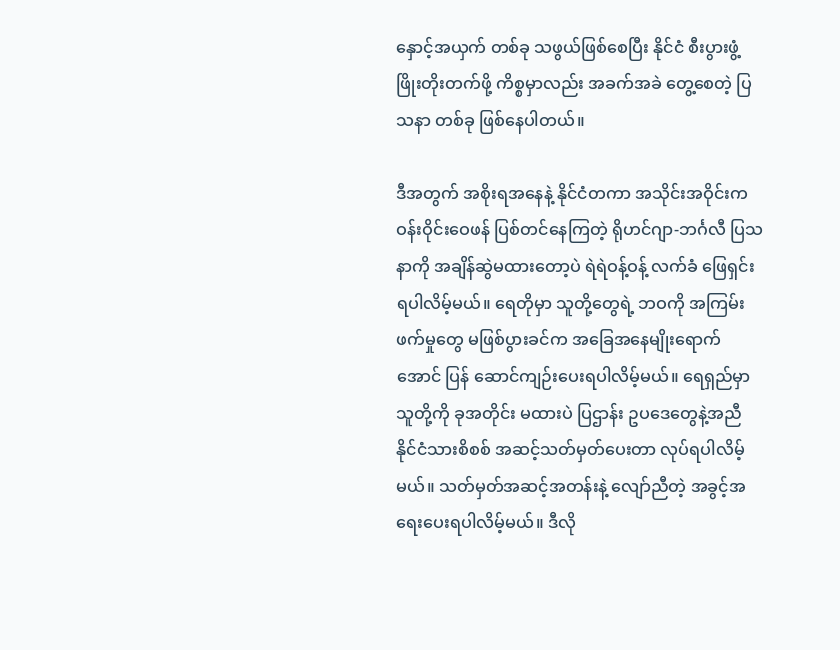နှောင့်အယှက် တစ်ခု သဖွယ်ဖြစ်စေပြီး နိုင်ငံ စီးပွားဖွံ့ဖြိုးတိုးတက်ဖို့ ကိစ္စမှာလည်း အခက်အခဲ တွေ့စေတဲ့ ပြသနာ တစ်ခု ဖြစ်နေပါတယ်။

ဒီအတွက် အစိုးရအနေနဲ့ နိုင်ငံတကာ အသိုင်းအဝိုင်းက ဝန်းဝိုင်းဝေဖန် ပြစ်တင်နေကြတဲ့ ရိုဟင်ဂျာ-ဘင်္ဂလီ ပြသနာကို အချိန်ဆွဲမထားတော့ပဲ ရဲရဲဝန့်ဝန့် လက်ခံ ဖြေရှင်းရပါလိမ့်မယ်။ ရေတိုမှာ သူတို့တွေရဲ့ ဘဝကို အကြမ်းဖက်မှုတွေ မဖြစ်ပွားခင်က အခြေအနေမျိုးရောက်အောင် ပြန် ဆောင်ကျဉ်းပေးရပါလိမ့်မယ်။ ရေရှည်မှာ သူတို့ကို ခုအတိုင်း မထားပဲ ပြဌာန်း ဥပဒေတွေနဲ့အညီ နိုင်ငံသားစိစစ် အဆင့်သတ်မှတ်ပေးတာ လုပ်ရပါလိမ့်မယ်။ သတ်မှတ်အဆင့်အတန်းနဲ့ လျော်ညီတဲ့ အခွင့်အရေးပေးရပါလိမ့်မယ်။ ဒီလို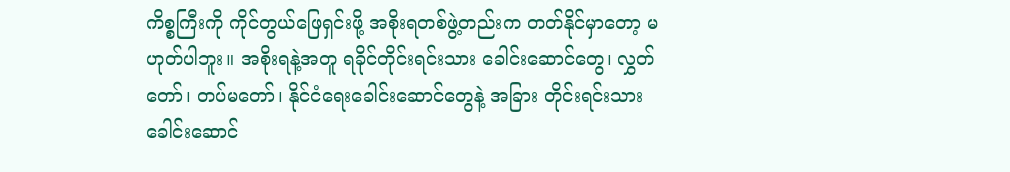ကိစ္စကြီးကို ကိုင်တွယ်ဖြေရှင်းဖို့ အစိုးရတစ်ဖွဲ့တည်းက တတ်နိုင်မှာတော့ မဟုတ်ပါဘူး။ အစိုးရနဲ့အတူ ရခိုင်တိုင်းရင်းသား ခေါင်းဆောင်တွေ၊ လွှတ်တော်၊ တပ်မတော်၊ နိုင်ငံရေးခေါင်းဆောင်တွေနဲ့ အခြား တိုင်းရင်းသားခေါင်းဆောင်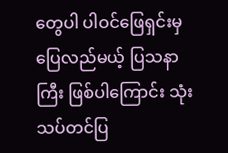တွေပါ ပါဝင်ဖြေရှင်းမှ ပြေလည်မယ့် ပြသနာကြီး ဖြစ်ပါကြောင်း သုံးသပ်တင်ပြ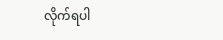လိုက်ရပါ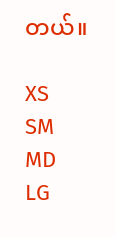တယ်။

XS
SM
MD
LG